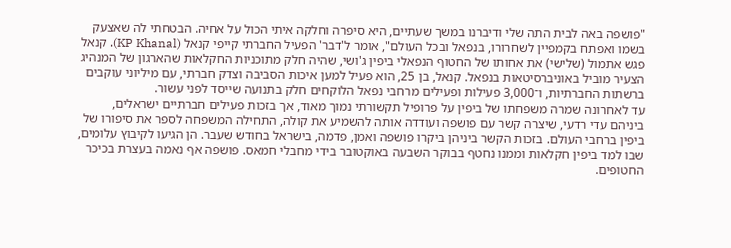"פושפה באה לבית התה שלי ודיברנו במשך שעתיים, היא סיפרה וחלקה איתי הכול על אחיה. הבטחתי לה שאצעק בשמו ואפתח בקמפיין לשחרורו, בנפאל ובכל העולם", אומר ל'דבר' הפעיל החברתי קייפי קנאל (KP Khanal). קנאל פגש אתמול (שלישי) את אחותו של החטוף הנפאלי ביפין ג'ושי, שהיה חלק מתוכניות החקלאות שהארגון של המנהיג הצעיר מוביל באוניברסיטאות בנפאל. קנאל, בן 25, הוא פעיל למען איכות הסביבה וצדק חברתי, עם מיליוני עוקבים ברשתות החברתיות, ו־3,000 פעילות ופעילים מרחבי נפאל הלוקחים חלק בתנועה שייסד לפני עשור.
עד לאחרונה שמרה משפחתו של ביפין על פרופיל תקשורתי נמוך מאוד, אך בזכות פעילים חברתיים ישראלים, ביניהם עדי רדעי, שיצרה קשר עם פושפה ועודדה אותה להשמיע את קולה, התחילה המשפחה לספר את סיפורו של ביפין ברחבי העולם. בזכות הקשר ביניהן ביקרו פושפה ואמן, פדמה, בישראל בחודש שעבר. הן הגיעו לקיבוץ עלומים, שבו למד ביפין חקלאות וממנו נחטף בבוקר השבעה באוקטובר בידי מחבלי חמאס. פושפה אף נאמה בעצרת בכיכר החטופים.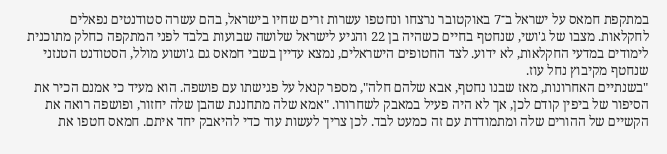במתקפת חמאס על ישראל ב־7 באוקטובר נרצחו ונחטפו עשרות זרים שחיו בישראל, בהם עשרה סטודנטים נפאלים לחקלאות. מצבו של ג'ושי, שנחטף בחיים כשהיה בן 22 והגיע לישראל שלושה שבועות בלבד לפני המתקפה כחלק מתוכנית לימודים במדעי החקלאות, לא ידוע. לצד החטופים הישראלים, נמצא עדיין בשבי חמאס גם ג'ושוע מולל, הסטודנט הטנזני שנחטף מקיבוץ נחל עוז.
"בשנתיים האחרונות, מאז שבנו נחטף, אבא שלהם חלה", מספר קנאל על פגישתו עם פושפה. הוא מעיד כי אמנם הכיר את הסיפור של ביפין קודם לכן, אך לא היה פעיל במאבק לשחרורו. "אמא שלה מתחננת שהבן שלה יחזור, ופושפה רואה את הקשיים של ההורים שלה ומתמודדת עם זה כמעט לבד. לכן צריך לעשות עוד כדי להיאבק יחד איתם. חמאס חטפו את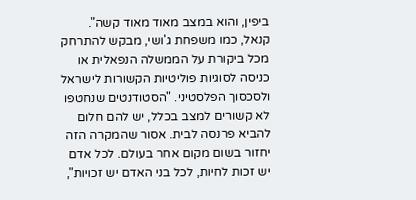ביפין, והוא במצב מאוד מאוד קשה".
קנאל, כמו משפחת ג'ושי, מבקש להתרחק מכל ביקורת על הממשלה הנפאלית או כניסה לסוגיות פוליטיות הקשורות לישראל ולסכסוך הפלסטיני. "הסטודנטים שנחטפו לא קשורים למצב בכלל, יש להם חלום להביא פרנסה לבית. אסור שהמקרה הזה יחזור בשום מקום אחר בעולם. לכל אדם יש זכות לחיות, לכל בני האדם יש זכויות",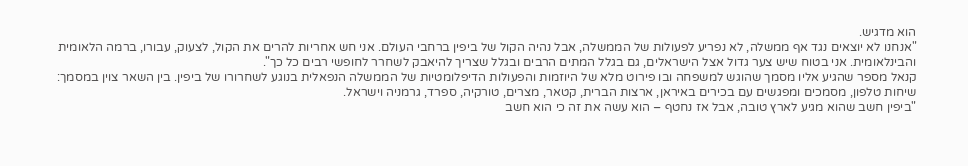הוא מדגיש.
"אנחנו לא יוצאים נגד אף ממשלה, לא נפריע לפעולות של הממשלה, אבל נהיה הקול של ביפין ברחבי העולם. אני חש אחריות להרים את הקול, לצעוק, עבורו, ברמה הלאומית והבינלאומית. אני בטוח שיש צער גדול אצל הישראלים, גם בגלל המתים הרבים ובגלל שצריך להיאבק לשחרר לחופשי רבים כל כך".
קנאל מספר שהגיע אליו מסמך שהוגש למשפחה ובו פירוט מלא של היוזמות והפעולות הדיפלומטיות של הממשלה הנפאלית בנוגע לשחרורו של ביפין. בין השאר צוין במסמך: שיחות טלפון, מסמכים ומפגשים עם בכירים באיראן, ארצות הברית, קטאר, מצרים, טורקיה, ספרד, גרמניה וישראל.
"ביפין חשב שהוא מגיע לארץ טובה, אבל אז נחטף – הוא עשה את זה כי הוא חשב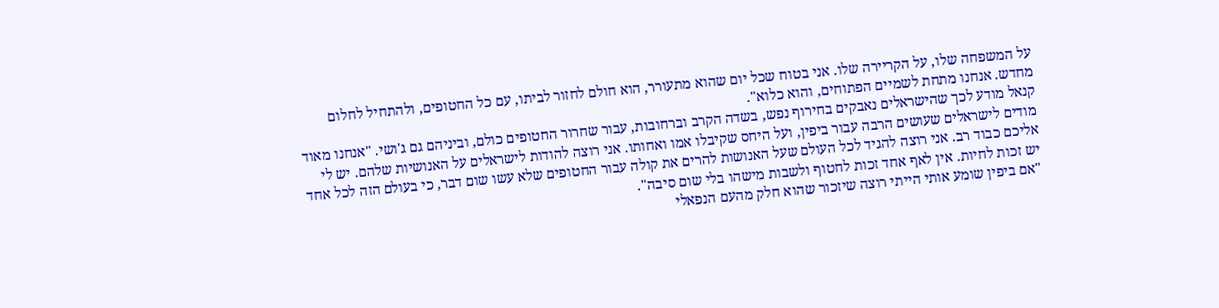על המשפחה שלו, על הקריירה שלו. אני בטוח שכל יום שהוא מתעורר, הוא חולם לחזור לביתו, עם כל החטופים, ולהתחיל לחלום מחדש. אנחנו מתחת לשמיים הפתוחים, והוא כלוא".
קנאל מודע לכך שהישראלים נאבקים בחירוף נפש, בשדה הקרב וברחובות, עבור שחרור החטופים כולם, וביניהם גם ג'ושי. "אנחנו מאוד מודים לישראלים שעושים הרבה עבור ביפין, ועל היחס שקיבלו אמו ואחותו. אני רוצה להודות לישראלים על האנושיות שלהם. יש לי אליכם כבוד רב. אני רוצה להגיד לכל העולם שעל האנושות להרים את קולה עבור החטופים שלא עשו שום דבר, כי בעולם הזה לכל אחד יש זכות לחיות. אין לאף אחד זכות לחטוף ולשבות מישהו בלי שום סיבה".
"אם ביפין שומע אותי הייתי רוצה שיזכור שהוא חלק מהעם הנפאלי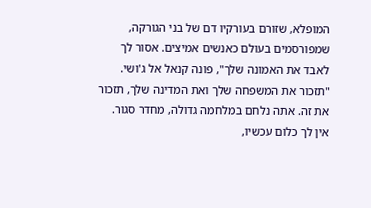המופלא, שזורם בעורקיו דם של בני הגורקה, שמפורסמים בעולם כאנשים אמיצים. אסור לך לאבד את האמונה שלך", פונה קנאל אל ג'ושי. "תזכור את המשפחה שלך ואת המדינה שלך, תזכור את זה. אתה נלחם במלחמה גדולה, מחדר סגור. אין לך כלום עכשיו,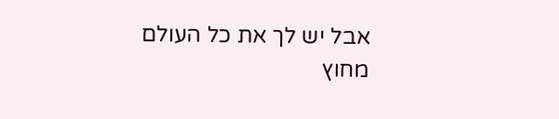אבל יש לך את כל העולם מחוץ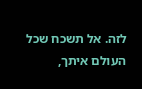לזה. אל תשכח שכל העולם איתך,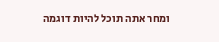ומחר אתה תוכל להיות דוגמה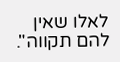לאלו שאין להם תקווה".